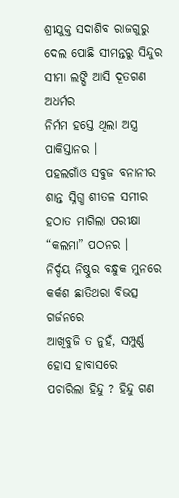ଶ୍ରୀଯୁକ୍ତ ସଦାଶିବ ରାଜଗୁରୁ
ଦେଲ ପୋଛି ସୀମନ୍ତରୁ ସିନ୍ଦୁର
ସୀମା ଲଙ୍ଘି ଆସି ଦୂତଗଣ ଅଧର୍ମର
ନିର୍ମମ ହସ୍ତେ ଥିଲା ଅସ୍ତ୍ର ପାକିସ୍ତାନର ।
ପହଲଗାଁଓ ସବୁଜ ବନାନୀର
ଶାନ୍ତ ସ୍ନିଗ୍ଧ ଶୀତଳ ସମୀର
ହଠାତ ମାଗିଲା ପରୀକ୍ଷା “କଲମା” ପଠନର ।
ନିର୍ଦ୍ଦୟ ନିଷ୍ଠୁର ବନ୍ଧୁକ ମୁନରେ
କର୍କଶ ଛାତିଥରା ବିଭତ୍ସ ଗର୍ଜନରେ
ଆଖିବୁଜି ତ ନୁହଁ, ସମ୍ପୁର୍ଣ୍ଣ ହୋସ ହାବାସରେ
ପଚାରିଲା ହିନ୍ଦୁ ? ହିନ୍ଦୁ ଗଣ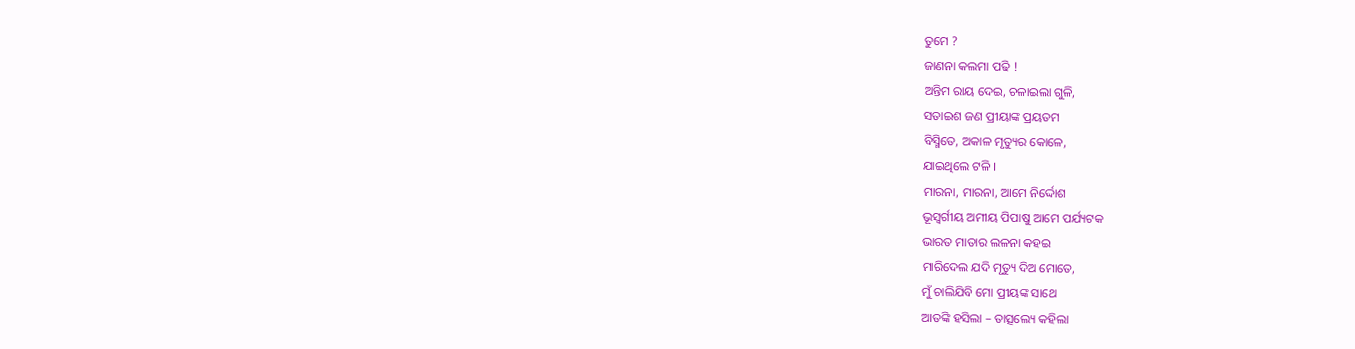ତୁମେ ?
ଜାଣନା କଲମା ପଢି !
ଅନ୍ତିମ ରାୟ ଦେଇ, ଚଳାଇଲା ଗୁଳି,
ସତାଇଶ ଜଣ ପ୍ରୀୟାଙ୍କ ପ୍ରୟତମ
ବିସ୍ମିତେ, ଅକାଳ ମୃତ୍ୟୁର କୋଳେ,
ଯାଇଥିଲେ ଟଳି ।
ମାରନା, ମାରନା, ଆମେ ନିର୍ଦ୍ଦୋଶ
ଭୂସ୍ବର୍ଗୀୟ ଅମୀୟ ପିପାଷୁ ଆମେ ପର୍ଯ୍ୟଟକ
ଭାରତ ମାତାର ଲଳନା କହଇ
ମାରିଦେଲ ଯଦି ମୃତ୍ୟୁ ଦିଅ ମୋତେ,
ମୁଁ ଚାଲିଯିବି ମୋ ପ୍ରୀୟଙ୍କ ସାଥେ
ଆତଙ୍କି ହସିଲା – ତାତ୍ସଲ୍ୟେ କହିଲା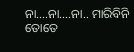ନା….ନା….ନା.. ମାରିବିନି ତୋତେ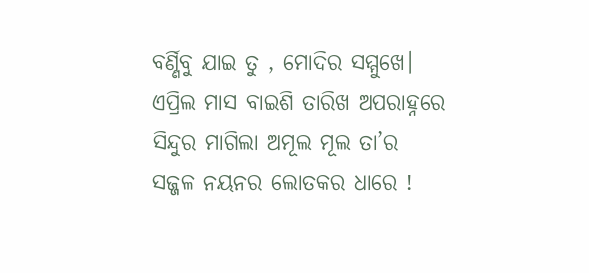ବର୍ଣ୍ଣିବୁ ଯାଇ ତୁ , ମୋଦିର ସମ୍ମୁଖେ।
ଏପ୍ରିଲ ମାସ ବାଇଶି ତାରିଖ ଅପରାହ୍ନରେ
ସିନ୍ଦୁର ମାଗିଲା ଅମୂଲ ମୂଲ ତା’ର
ସଜ୍ଜଳ ନୟନର ଲୋତକର ଧାରେ !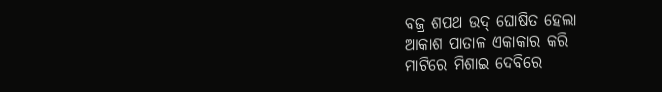ବଜ୍ର ଶପଥ ଉଦ୍ ଘୋଷିତ ହେଲା
ଆକାଶ ପାତାଳ ଏକାକାର କରି
ମାଟିରେ ମିଶାଇ ଦେବିରେ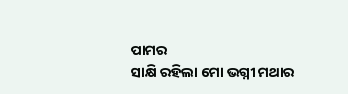ପାମର
ସାକ୍ଷି ରହିଲା ମୋ ଭଗ୍ନୀ ମଥାର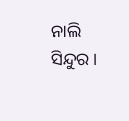ନାଲି ସିନ୍ଦୁର ।